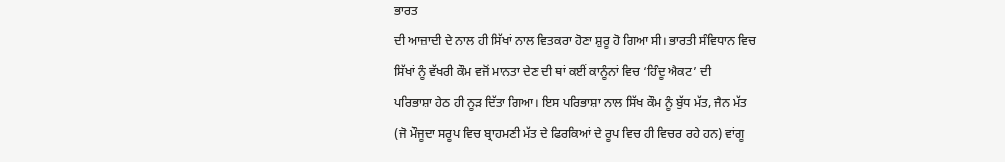ਭਾਰਤ
ਦੀ ਆਜ਼ਾਦੀ ਦੇ ਨਾਲ ਹੀ ਸਿੱਖਾਂ ਨਾਲ ਵਿਤਕਰਾ ਹੋਣਾ ਸ਼ੁਰੂ ਹੋ ਗਿਆ ਸੀ। ਭਾਰਤੀ ਸੰਵਿਧਾਨ ਵਿਚ
ਸਿੱਖਾਂ ਨੂੰ ਵੱਖਰੀ ਕੌਮ ਵਜੋਂ ਮਾਨਤਾ ਦੇਣ ਦੀ ਥਾਂ ਕਈਂ ਕਾਨੂੰਨਾਂ ਵਿਚ ‘ਹਿੰਦੂ ਐਕਟ’ ਦੀ
ਪਰਿਭਾਸ਼ਾ ਹੇਠ ਹੀ ਨੂੜ ਦਿੱਤਾ ਗਿਆ। ਇਸ ਪਰਿਭਾਸ਼ਾ ਨਾਲ ਸਿੱਖ ਕੌਮ ਨੂੰ ਬੁੱਧ ਮੱਤ, ਜੈਨ ਮੱਤ
(ਜੋ ਮੌਜੂਦਾ ਸਰੂਪ ਵਿਚ ਬ੍ਰਾਹਮਣੀ ਮੱਤ ਦੇ ਫਿਰਕਿਆਂ ਦੇ ਰੂਪ ਵਿਚ ਹੀ ਵਿਚਰ ਰਹੇ ਹਨ) ਵਾਂਗੂ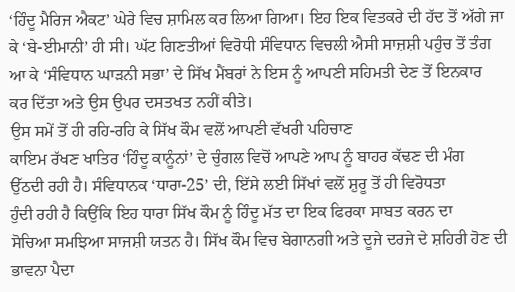‘ਹਿੰਦੂ ਮੈਰਿਜ ਐਕਟ’ ਘੇਰੇ ਵਿਚ ਸ਼ਾਮਿਲ ਕਰ ਲਿਆ ਗਿਆ। ਇਹ ਇਕ ਵਿਤਕਰੇ ਦੀ ਹੱਦ ਤੋਂ ਅੱਗੇ ਜਾ
ਕੇ ‘ਬੇ-ਈਮਾਨੀ’ ਹੀ ਸੀ। ਘੱਟ ਗਿਣਤੀਆਂ ਵਿਰੋਧੀ ਸੰਵਿਧਾਨ ਵਿਚਲੀ ਐਸੀ ਸਾਜ਼ਸ਼ੀ ਪਹੁੰਚ ਤੋਂ ਤੰਗ
ਆ ਕੇ ‘ਸੰਵਿਧਾਨ ਘਾੜਨੀ ਸਭਾ’ ਦੇ ਸਿੱਖ ਮੈਂਬਰਾਂ ਨੇ ਇਸ ਨੂੰ ਆਪਣੀ ਸਹਿਮਤੀ ਦੇਣ ਤੋਂ ਇਨਕਾਰ
ਕਰ ਦਿੱਤਾ ਅਤੇ ਉਸ ਉਪਰ ਦਸਤਖਤ ਨਹੀਂ ਕੀਤੇ।
ਉਸ ਸਮੇਂ ਤੋਂ ਹੀ ਰਹਿ-ਰਹਿ ਕੇ ਸਿੱਖ ਕੌਮ ਵਲੋਂ ਆਪਣੀ ਵੱਖਰੀ ਪਹਿਚਾਣ
ਕਾਇਮ ਰੱਖਣ ਖਾਤਿਰ ‘ਹਿੰਦੂ ਕਾਨੂੰਨਾਂ’ ਦੇ ਚੁੰਗਲ ਵਿਚੋਂ ਆਪਣੇ ਆਪ ਨੂੰ ਬਾਹਰ ਕੱਢਣ ਦੀ ਮੰਗ
ਉੱਠਦੀ ਰਹੀ ਹੈ। ਸੰਵਿਧਾਨਕ ‘ਧਾਰਾ-25’ ਦੀ, ਇੱਸੇ ਲਈ ਸਿੱਖਾਂ ਵਲੋਂ ਸ਼ੁਰੂ ਤੋਂ ਹੀ ਵਿਰੋਧਤਾ
ਹੁੰਦੀ ਰਹੀ ਹੈ ਕਿਉਂਕਿ ਇਹ ਧਾਰਾ ਸਿੱਖ ਕੌਮ ਨੂੰ ਹਿੰਦੂ ਮੱਤ ਦਾ ਇਕ ਫਿਰਕਾ ਸਾਬਤ ਕਰਨ ਦਾ
ਸੋਚਿਆ ਸਮਝਿਆ ਸਾਜਸ਼ੀ ਯਤਨ ਹੈ। ਸਿੱਖ ਕੌਮ ਵਿਚ ਬੇਗਾਨਗੀ ਅਤੇ ਦੂਜੇ ਦਰਜੇ ਦੇ ਸ਼ਹਿਰੀ ਹੋਣ ਦੀ
ਭਾਵਨਾ ਪੈਦਾ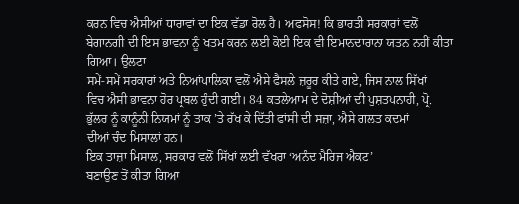ਕਰਨ ਵਿਚ ਐਸੀਆਂ ਧਾਰਾਵਾਂ ਦਾ ਇਕ ਵੱਡਾ ਰੋਲ ਹੈ। ਅਫਸੋਸ! ਕਿ ਭਾਰਤੀ ਸਰਕਾਰਾਂ ਵਲੋਂ
ਬੇਗਾਨਗੀ ਦੀ ਇਸ ਭਾਵਨਾ ਨੂੰ ਖਤਮ ਕਰਨ ਲਈ ਕੋਈ ਇਕ ਵੀ ਇਮਾਨਦਾਰਾਨਾ ਯਤਨ ਨਹੀਂ ਕੀਤਾ ਗਿਆ। ਉਲਟਾ
ਸਮੇਂ-ਸਮੇਂ ਸਰਕਾਰਾਂ ਅਤੇ ਨਿਆਂਪਾਲਿਕਾ ਵਲੋਂ ਐਸੇ ਫੈਸਲੇ ਜ਼ਰੂਰ ਕੀਤੇ ਗਏ, ਜਿਸ ਨਾਲ ਸਿੱਖਾਂ
ਵਿਚ ਐਸੀ ਭਾਵਨਾ ਹੋਰ ਪ੍ਰਬਲ ਹੁੰਦੀ ਗਈ। 84 ਕਤਲੇਆਮ ਦੇ ਦੋਸ਼ੀਆਂ ਦੀ ਪੁਸ਼ਤਪਨਾਹੀ, ਪ੍ਰੋ.
ਭੁੱਲਰ ਨੂੰ ਕਾਨੂੰਨੀ ਨਿਯਮਾਂ ਨੂੰ ਤਾਕ ’ਤੇ ਰੱਖ ਕੇ ਦਿੱਤੀ ਫਾਂਸੀ ਦੀ ਸਜ਼ਾ, ਐਸੇ ਗਲਤ ਕਦਮਾਂ
ਦੀਆਂ ਚੰਦ ਮਿਸਾਲਾਂ ਹਨ।
ਇਕ ਤਾਜ਼ਾ ਮਿਸਾਲ, ਸਰਕਾਰ ਵਲੋਂ ਸਿੱਖਾਂ ਲਈ ਵੱਖਰਾ ‘ਅਨੰਦ ਮੈਰਿਜ ਐਕਟ’
ਬਣਾਉਣ ਤੋਂ ਕੀਤਾ ਗਿਆ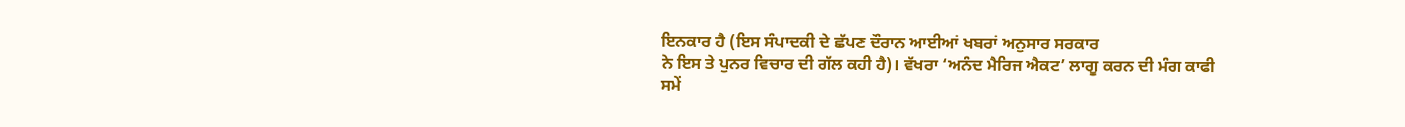ਇਨਕਾਰ ਹੈ (ਇਸ ਸੰਪਾਦਕੀ ਦੇ ਛੱਪਣ ਦੌਰਾਨ ਆਈਆਂ ਖਬਰਾਂ ਅਨੁਸਾਰ ਸਰਕਾਰ
ਨੇ ਇਸ ਤੇ ਪੁਨਰ ਵਿਚਾਰ ਦੀ ਗੱਲ ਕਹੀ ਹੈ)। ਵੱਖਰਾ ‘ਅਨੰਦ ਮੈਰਿਜ ਐਕਟ’ ਲਾਗੂ ਕਰਨ ਦੀ ਮੰਗ ਕਾਫੀ
ਸਮੇਂ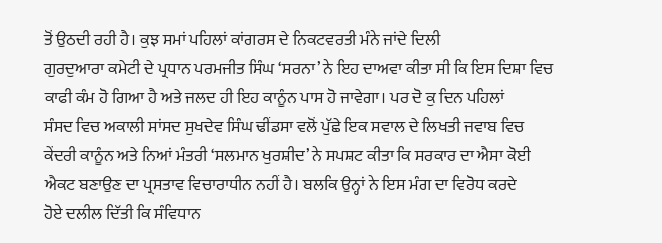ਤੋਂ ਉਠਦੀ ਰਹੀ ਹੈ। ਕੁਝ ਸਮਾਂ ਪਹਿਲਾਂ ਕਾਂਗਰਸ ਦੇ ਨਿਕਟਵਰਤੀ ਮੰਨੇ ਜਾਂਦੇ ਦਿਲੀ
ਗੁਰਦੁਆਰਾ ਕਮੇਟੀ ਦੇ ਪ੍ਰਧਾਨ ਪਰਮਜੀਤ ਸਿੰਘ ‘ਸਰਨਾ’ ਨੇ ਇਹ ਦਾਅਵਾ ਕੀਤਾ ਸੀ ਕਿ ਇਸ ਦਿਸ਼ਾ ਵਿਚ
ਕਾਫੀ ਕੰਮ ਹੋ ਗਿਆ ਹੈ ਅਤੇ ਜਲਦ ਹੀ ਇਹ ਕਾਨੂੰਨ ਪਾਸ ਹੋ ਜਾਵੇਗਾ। ਪਰ ਦੋ ਕੁ ਦਿਨ ਪਹਿਲਾਂ
ਸੰਸਦ ਵਿਚ ਅਕਾਲੀ ਸਾਂਸਦ ਸੁਖਦੇਵ ਸਿੰਘ ਢੀਂਡਸਾ ਵਲੋਂ ਪੁੱਛੇ ਇਕ ਸਵਾਲ ਦੇ ਲਿਖਤੀ ਜਵਾਬ ਵਿਚ
ਕੇਂਦਰੀ ਕਾਨੂੰਨ ਅਤੇ ਨਿਆਂ ਮੰਤਰੀ ‘ਸਲਮਾਨ ਖੁਰਸ਼ੀਦ’ ਨੇ ਸਪਸ਼ਟ ਕੀਤਾ ਕਿ ਸਰਕਾਰ ਦਾ ਐਸਾ ਕੋਈ
ਐਕਟ ਬਣਾਉਣ ਦਾ ਪ੍ਰਸਤਾਵ ਵਿਚਾਰਾਧੀਨ ਨਹੀਂ ਹੈ। ਬਲਕਿ ਉਨ੍ਹਾਂ ਨੇ ਇਸ ਮੰਗ ਦਾ ਵਿਰੋਧ ਕਰਦੇ
ਹੋਏ ਦਲੀਲ ਦਿੱਤੀ ਕਿ ਸੰਵਿਧਾਨ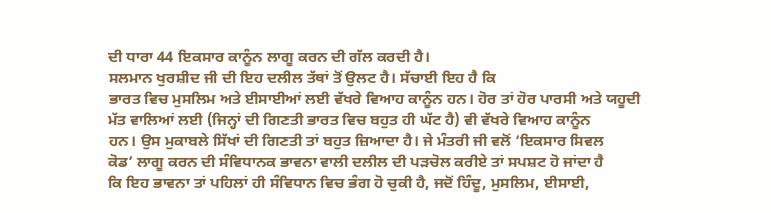ਦੀ ਧਾਰਾ 44 ਇਕਸਾਰ ਕਾਨੂੰਨ ਲਾਗੂ ਕਰਨ ਦੀ ਗੱਲ ਕਰਦੀ ਹੈ।
ਸਲਮਾਨ ਖੁਰਸ਼ੀਦ ਜੀ ਦੀ ਇਹ ਦਲੀਲ ਤੱਥਾਂ ਤੋਂ ਉਲਟ ਹੈ। ਸੱਚਾਈ ਇਹ ਹੈ ਕਿ
ਭਾਰਤ ਵਿਚ ਮੁਸਲਿਮ ਅਤੇ ਈਸਾਈਆਂ ਲਈ ਵੱਖਰੇ ਵਿਆਹ ਕਾਨੂੰਨ ਹਨ। ਹੋਰ ਤਾਂ ਹੋਰ ਪਾਰਸੀ ਅਤੇ ਯਹੂਦੀ
ਮੱਤ ਵਾਲਿਆਂ ਲਈ (ਜਿਨ੍ਹਾਂ ਦੀ ਗਿਣਤੀ ਭਾਰਤ ਵਿਚ ਬਹੁਤ ਹੀ ਘੱਟ ਹੈ) ਵੀ ਵੱਖਰੇ ਵਿਆਹ ਕਾਨੂੰਨ
ਹਨ। ਉਸ ਮੁਕਾਬਲੇ ਸਿੱਖਾਂ ਦੀ ਗਿਣਤੀ ਤਾਂ ਬਹੁਤ ਜ਼ਿਆਦਾ ਹੈ। ਜੇ ਮੰਤਰੀ ਜੀ ਵਲੋਂ ‘ਇਕਸਾਰ ਸਿਵਲ
ਕੋਡ’ ਲਾਗੂ ਕਰਨ ਦੀ ਸੰਵਿਧਾਨਕ ਭਾਵਨਾ ਵਾਲੀ ਦਲੀਲ ਦੀ ਪੜਚੋਲ ਕਰੀਏ ਤਾਂ ਸਪਸ਼ਟ ਹੋ ਜਾਂਦਾ ਹੈ
ਕਿ ਇਹ ਭਾਵਨਾ ਤਾਂ ਪਹਿਲਾਂ ਹੀ ਸੰਵਿਧਾਨ ਵਿਚ ਭੰਗ ਹੋ ਚੁਕੀ ਹੈ, ਜਦੋਂ ਹਿੰਦੂ, ਮੁਸਲਿਮ, ਈਸਾਈ,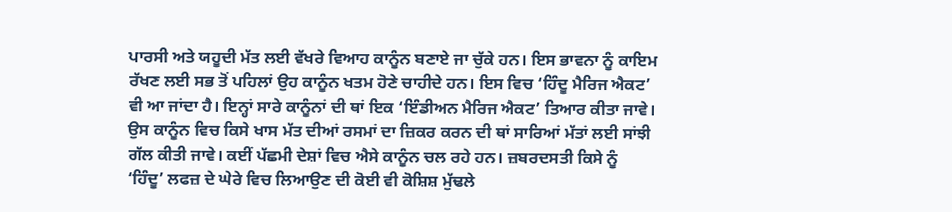ਪਾਰਸੀ ਅਤੇ ਯਹੂਦੀ ਮੱਤ ਲਈ ਵੱਖਰੇ ਵਿਆਹ ਕਾਨੂੰਨ ਬਣਾਏ ਜਾ ਚੁੱਕੇ ਹਨ। ਇਸ ਭਾਵਨਾ ਨੂੰ ਕਾਇਮ
ਰੱਖਣ ਲਈ ਸਭ ਤੋਂ ਪਹਿਲਾਂ ਉਹ ਕਾਨੂੰਨ ਖਤਮ ਹੋਣੇ ਚਾਹੀਦੇ ਹਨ। ਇਸ ਵਿਚ ‘ਹਿੰਦੂ ਮੈਰਿਜ ਐਕਟ’
ਵੀ ਆ ਜਾਂਦਾ ਹੈ। ਇਨ੍ਹਾਂ ਸਾਰੇ ਕਾਨੂੰਨਾਂ ਦੀ ਥਾਂ ਇਕ ‘ਇੰਡੀਅਨ ਮੈਰਿਜ ਐਕਟ’ ਤਿਆਰ ਕੀਤਾ ਜਾਵੇ।
ਉਸ ਕਾਨੂੰਨ ਵਿਚ ਕਿਸੇ ਖਾਸ ਮੱਤ ਦੀਆਂ ਰਸਮਾਂ ਦਾ ਜ਼ਿਕਰ ਕਰਨ ਦੀ ਥਾਂ ਸਾਰਿਆਂ ਮੱਤਾਂ ਲਈ ਸਾਂਝੀ
ਗੱਲ ਕੀਤੀ ਜਾਵੇ। ਕਈਂ ਪੱਛਮੀ ਦੇਸ਼ਾਂ ਵਿਚ ਐਸੇ ਕਾਨੂੰਨ ਚਲ ਰਹੇ ਹਨ। ਜ਼ਬਰਦਸਤੀ ਕਿਸੇ ਨੂੰ
‘ਹਿੰਦੂ’ ਲਫਜ਼ ਦੇ ਘੇਰੇ ਵਿਚ ਲਿਆਉਣ ਦੀ ਕੋਈ ਵੀ ਕੋਸ਼ਿਸ਼ ਮੁੱਢਲੇ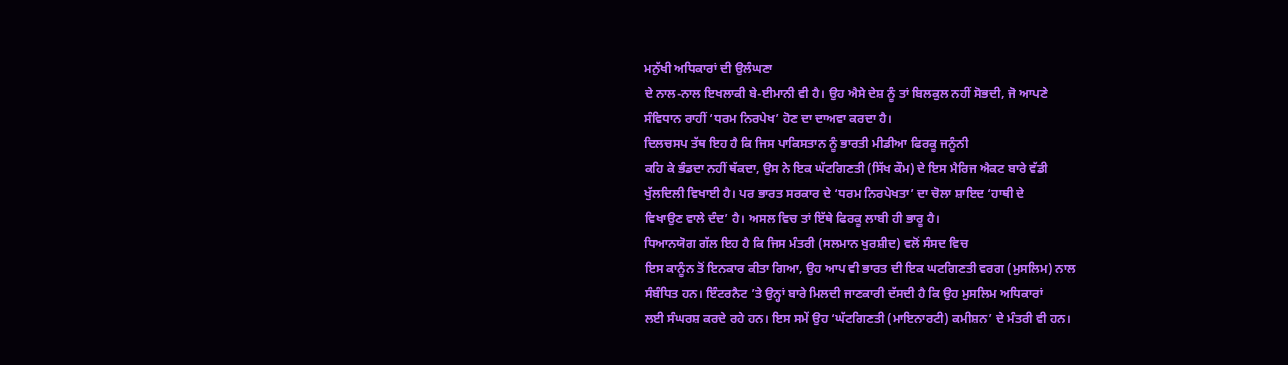ਮਨੁੱਖੀ ਅਧਿਕਾਰਾਂ ਦੀ ਉਲੰਘਣਾ
ਦੇ ਨਾਲ-ਨਾਲ ਇਖਲਾਕੀ ਬੇ-ਈਮਾਨੀ ਵੀ ਹੈ। ਉਹ ਐਸੇ ਦੇਸ਼ ਨੂੰ ਤਾਂ ਬਿਲਕੁਲ ਨਹੀਂ ਸੋਭਦੀ, ਜੋ ਆਪਣੇ
ਸੰਵਿਧਾਨ ਰਾਹੀਂ ‘ਧਰਮ ਨਿਰਪੇਖ’ ਹੋਣ ਦਾ ਦਾਅਵਾ ਕਰਦਾ ਹੈ।
ਦਿਲਚਸਪ ਤੱਥ ਇਹ ਹੈ ਕਿ ਜਿਸ ਪਾਕਿਸਤਾਨ ਨੂੰ ਭਾਰਤੀ ਮੀਡੀਆ ਫਿਰਕੂ ਜਨੂੰਨੀ
ਕਹਿ ਕੇ ਭੰਡਦਾ ਨਹੀਂ ਥੱਕਦਾ, ਉਸ ਨੇ ਇਕ ਘੱਟਗਿਣਤੀ (ਸਿੱਖ ਕੌਮ) ਦੇ ਇਸ ਮੈਰਿਜ ਐਕਟ ਬਾਰੇ ਵੱਡੀ
ਖੁੱਲਦਿਲੀ ਵਿਖਾਈ ਹੈ। ਪਰ ਭਾਰਤ ਸਰਕਾਰ ਦੇ ‘ਧਰਮ ਨਿਰਪੇਖਤਾ’ ਦਾ ਚੋਲਾ ਸ਼ਾਇਦ ‘ਹਾਥੀ ਦੇ
ਵਿਖਾਉਣ ਵਾਲੇ ਦੰਦ’ ਹੈ। ਅਸਲ ਵਿਚ ਤਾਂ ਇੱਥੇ ਫਿਰਕੂ ਲਾਬੀ ਹੀ ਭਾਰੂ ਹੈ।
ਧਿਆਨਯੋਗ ਗੱਲ ਇਹ ਹੈ ਕਿ ਜਿਸ ਮੰਤਰੀ (ਸਲਮਾਨ ਖੁਰਸ਼ੀਦ) ਵਲੋਂ ਸੰਸਦ ਵਿਚ
ਇਸ ਕਾਨੂੰਨ ਤੋਂ ਇਨਕਾਰ ਕੀਤਾ ਗਿਆ, ਉਹ ਆਪ ਵੀ ਭਾਰਤ ਦੀ ਇਕ ਘਟਗਿਣਤੀ ਵਰਗ (ਮੁਸਲਿਮ) ਨਾਲ
ਸੰਬੰਧਿਤ ਹਨ। ਇੰਟਰਨੈਟ ’ਤੇ ਉਨ੍ਹਾਂ ਬਾਰੇ ਮਿਲਦੀ ਜਾਣਕਾਰੀ ਦੱਸਦੀ ਹੈ ਕਿ ਉਹ ਮੁਸਲਿਮ ਅਧਿਕਾਰਾਂ
ਲਈ ਸੰਘਰਸ਼ ਕਰਦੇ ਰਹੇ ਹਨ। ਇਸ ਸਮੇਂ ਉਹ ‘ਘੱਟਗਿਣਤੀ (ਮਾਇਨਾਰਟੀ) ਕਮੀਸ਼ਨ’ ਦੇ ਮੰਤਰੀ ਵੀ ਹਨ।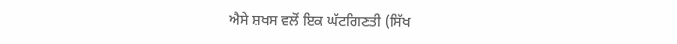ਐਸੇ ਸ਼ਖਸ ਵਲੋਂ ਇਕ ਘੱਟਗਿਣਤੀ (ਸਿੱਖ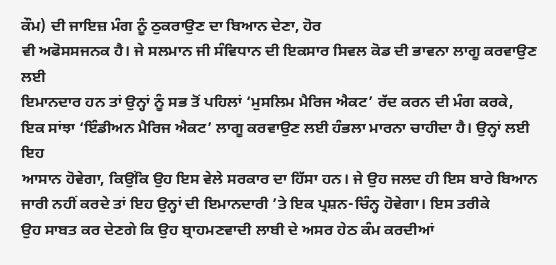ਕੌਮ) ਦੀ ਜਾਇਜ਼ ਮੰਗ ਨੂੰ ਠੁਕਰਾਉਣ ਦਾ ਬਿਆਨ ਦੇਣਾ, ਹੋਰ
ਵੀ ਅਫੋਸਸਜਨਕ ਹੈ। ਜੇ ਸਲਮਾਨ ਜੀ ਸੰਵਿਧਾਨ ਦੀ ਇਕਸਾਰ ਸਿਵਲ ਕੋਡ ਦੀ ਭਾਵਨਾ ਲਾਗੂ ਕਰਵਾਉਣ ਲਈ
ਇਮਾਨਦਾਰ ਹਨ ਤਾਂ ਉਨ੍ਹਾਂ ਨੂੰ ਸਭ ਤੋਂ ਪਹਿਲਾਂ ‘ਮੁਸਲਿਮ ਮੈਰਿਜ ਐਕਟ’ ਰੱਦ ਕਰਨ ਦੀ ਮੰਗ ਕਰਕੇ,
ਇਕ ਸਾਂਝਾ ‘ਇੰਡੀਅਨ ਮੈਰਿਜ ਐਕਟ’ ਲਾਗੂ ਕਰਵਾਉਣ ਲਈ ਹੰਭਲਾ ਮਾਰਨਾ ਚਾਹੀਦਾ ਹੈ। ਉਨ੍ਹਾਂ ਲਈ ਇਹ
ਆਸਾਨ ਹੋਵੇਗਾ, ਕਿਉਂਕਿ ਉਹ ਇਸ ਵੇਲੇ ਸਰਕਾਰ ਦਾ ਹਿੱਸਾ ਹਨ। ਜੇ ਉਹ ਜਲਦ ਹੀ ਇਸ ਬਾਰੇ ਬਿਆਨ
ਜਾਰੀ ਨਹੀਂ ਕਰਦੇ ਤਾਂ ਇਹ ਉਨ੍ਹਾਂ ਦੀ ਇਮਾਨਦਾਰੀ ’ਤੇ ਇਕ ਪ੍ਰਸ਼ਨ-ਚਿੰਨ੍ਹ ਹੋਵੇਗਾ। ਇਸ ਤਰੀਕੇ
ਉਹ ਸਾਬਤ ਕਰ ਦੇਣਗੇ ਕਿ ਉਹ ਬ੍ਰਾਹਮਣਵਾਦੀ ਲਾਬੀ ਦੇ ਅਸਰ ਹੇਠ ਕੰਮ ਕਰਦੀਆਂ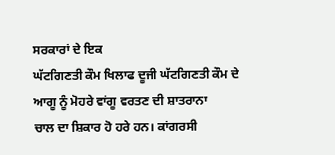ਸਰਕਾਰਾਂ ਦੇ ਇਕ
ਘੱਟਗਿਣਤੀ ਕੌਮ ਖਿਲਾਫ ਦੂਜੀ ਘੱਟਗਿਣਤੀ ਕੌਮ ਦੇ ਆਗੂ ਨੂੰ ਮੋਹਰੇ ਵਾਂਗੂ ਵਰਤਣ ਦੀ ਸ਼ਾਤਰਾਨਾ
ਚਾਲ ਦਾ ਸ਼ਿਕਾਰ ਹੋ ਹਰੇ ਹਨ। ਕਾਂਗਰਸੀ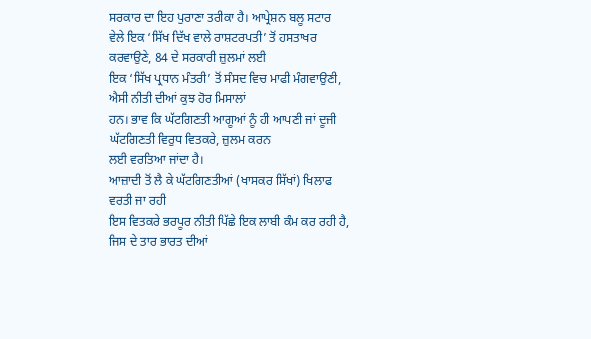ਸਰਕਾਰ ਦਾ ਇਹ ਪੁਰਾਣਾ ਤਰੀਕਾ ਹੈ। ਆਪ੍ਰੇਸ਼ਨ ਬਲੂ ਸਟਾਰ
ਵੇਲੇ ਇਕ ‘ਸਿੱਖ ਦਿੱਖ ਵਾਲੇ ਰਾਸ਼ਟਰਪਤੀ’ ਤੋਂ ਹਸਤਾਖਰ ਕਰਵਾਉਣੇ, 84 ਦੇ ਸਰਕਾਰੀ ਜ਼ੁਲਮਾਂ ਲਈ
ਇਕ ‘ਸਿੱਖ ਪ੍ਰਧਾਨ ਮੰਤਰੀ’ ਤੋਂ ਸੰਸਦ ਵਿਚ ਮਾਫੀ ਮੰਗਵਾਉਣੀ, ਐਸੀ ਨੀਤੀ ਦੀਆਂ ਕੁਝ ਹੋਰ ਮਿਸਾਲਾਂ
ਹਨ। ਭਾਵ ਕਿ ਘੱਟਗਿਣਤੀ ਆਗੂਆਂ ਨੂੰ ਹੀ ਆਪਣੀ ਜਾਂ ਦੂਜੀ ਘੱਟਗਿਣਤੀ ਵਿਰੁਧ ਵਿਤਕਰੇ, ਜ਼ੁਲਮ ਕਰਨ
ਲਈ ਵਰਤਿਆ ਜਾਂਦਾ ਹੈ।
ਆਜ਼ਾਦੀ ਤੋਂ ਲੈ ਕੇ ਘੱਟਗਿਣਤੀਆਂ (ਖਾਸਕਰ ਸਿੱਖਾਂ) ਖਿਲਾਫ ਵਰਤੀ ਜਾ ਰਹੀ
ਇਸ ਵਿਤਕਰੇ ਭਰਪੂਰ ਨੀਤੀ ਪਿੱਛੇ ਇਕ ਲਾਬੀ ਕੰਮ ਕਰ ਰਹੀ ਹੈ, ਜਿਸ ਦੇ ਤਾਰ ਭਾਰਤ ਦੀਆਂ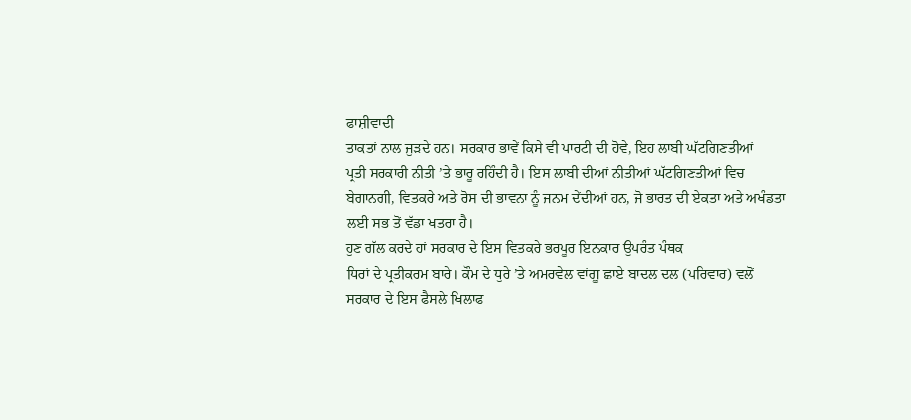ਫਾਸ਼ੀਵਾਦੀ
ਤਾਕਤਾਂ ਨਾਲ ਜੁੜਦੇ ਹਨ। ਸਰਕਾਰ ਭਾਵੇਂ ਕਿਸੇ ਵੀ ਪਾਰਟੀ ਦੀ ਹੋਵੇ, ਇਹ ਲਾਬੀ ਘੱਟਗਿਣਤੀਆਂ
ਪ੍ਰਤੀ ਸਰਕਾਰੀ ਨੀਤੀ ’ਤੇ ਭਾਰੂ ਰਹਿੰਦੀ ਹੈ। ਇਸ ਲਾਬੀ ਦੀਆਂ ਨੀਤੀਆਂ ਘੱਟਗਿਣਤੀਆਂ ਵਿਚ
ਬੇਗਾਨਗੀ, ਵਿਤਕਰੇ ਅਤੇ ਰੋਸ ਦੀ ਭਾਵਨਾ ਨੂੰ ਜਨਮ ਦੇਂਦੀਆਂ ਹਨ, ਜੋ ਭਾਰਤ ਦੀ ਏਕਤਾ ਅਤੇ ਅਖੰਡਤਾ
ਲਈ ਸਭ ਤੋਂ ਵੱਡਾ ਖਤਰਾ ਹੈ।
ਹੁਣ ਗੱਲ ਕਰਦੇ ਹਾਂ ਸਰਕਾਰ ਦੇ ਇਸ ਵਿਤਕਰੇ ਭਰਪੂਰ ਇਨਕਾਰ ਉਪਰੰਤ ਪੰਥਕ
ਧਿਰਾਂ ਦੇ ਪ੍ਰਤੀਕਰਮ ਬਾਰੇ। ਕੌਮ ਦੇ ਧੁਰੇ ’ਤੇ ਅਮਰਵੇਲ ਵਾਂਗੂ ਛਾਏ ਬਾਦਲ ਦਲ (ਪਰਿਵਾਰ) ਵਲੋਂ
ਸਰਕਾਰ ਦੇ ਇਸ ਫੈਸਲੇ ਖਿਲਾਫ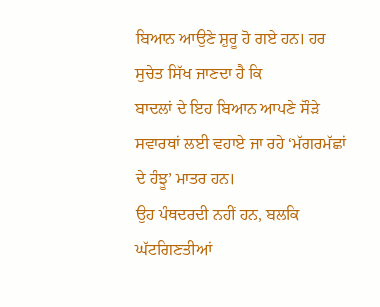ਬਿਆਨ ਆਉਣੇ ਸ਼ੁਰੂ ਹੋ ਗਏ ਹਨ। ਹਰ ਸੁਚੇਤ ਸਿੱਖ ਜਾਣਦਾ ਹੈ ਕਿ
ਬਾਦਲਾਂ ਦੇ ਇਹ ਬਿਆਨ ਆਪਣੇ ਸੌੜੇ ਸਵਾਰਥਾਂ ਲਈ ਵਹਾਏ ਜਾ ਰਹੇ ‘ਮੱਗਰਮੱਛਾਂ ਦੇ ਹੰਝੂ’ ਮਾਤਰ ਹਨ।
ਉਹ ਪੰਥਦਰਦੀ ਨਹੀਂ ਹਨ, ਬਲਕਿ ਘੱਟਗਿਣਤੀਆਂ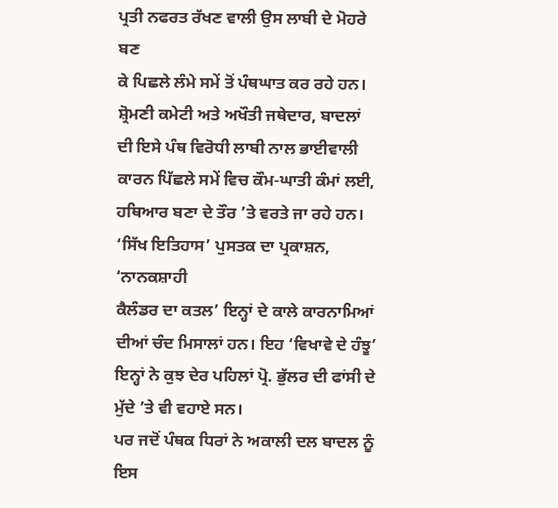ਪ੍ਰਤੀ ਨਫਰਤ ਰੱਖਣ ਵਾਲੀ ਉਸ ਲਾਬੀ ਦੇ ਮੋਹਰੇ ਬਣ
ਕੇ ਪਿਛਲੇ ਲੰਮੇ ਸਮੇਂ ਤੋਂ ਪੰਥਘਾਤ ਕਰ ਰਹੇ ਹਨ। ਸ਼੍ਰੋਮਣੀ ਕਮੇਟੀ ਅਤੇ ਅਖੌਤੀ ਜਥੇਦਾਰ, ਬਾਦਲਾਂ
ਦੀ ਇਸੇ ਪੰਥ ਵਿਰੋਧੀ ਲਾਬੀ ਨਾਲ ਭਾਈਵਾਲੀ ਕਾਰਨ ਪਿੱਛਲੇ ਸਮੇਂ ਵਿਚ ਕੌਮ-ਘਾਤੀ ਕੰਮਾਂ ਲਈ,
ਹਥਿਆਰ ਬਣਾ ਦੇ ਤੌਰ ’ਤੇ ਵਰਤੇ ਜਾ ਰਹੇ ਹਨ। ‘ਸਿੱਖ ਇਤਿਹਾਸ’ ਪੁਸਤਕ ਦਾ ਪ੍ਰਕਾਸ਼ਨ, ‘ਨਾਨਕਸ਼ਾਹੀ
ਕੈਲੰਡਰ ਦਾ ਕਤਲ’ ਇਨ੍ਹਾਂ ਦੇ ਕਾਲੇ ਕਾਰਨਾਮਿਆਂ ਦੀਆਂ ਚੰਦ ਮਿਸਾਲਾਂ ਹਨ। ਇਹ ‘ਵਿਖਾਵੇ ਦੇ ਹੰਝੂ’
ਇਨ੍ਹਾਂ ਨੇ ਕੁਝ ਦੇਰ ਪਹਿਲਾਂ ਪ੍ਰੋ. ਭੁੱਲਰ ਦੀ ਫਾਂਸੀ ਦੇ ਮੁੱਦੇ ’ਤੇ ਵੀ ਵਹਾਏ ਸਨ।
ਪਰ ਜਦੋਂ ਪੰਥਕ ਧਿਰਾਂ ਨੇ ਅਕਾਲੀ ਦਲ ਬਾਦਲ ਨੂੰ ਇਸ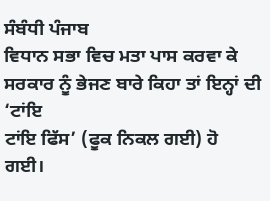ਸੰਬੰਧੀ ਪੰਜਾਬ
ਵਿਧਾਨ ਸਭਾ ਵਿਚ ਮਤਾ ਪਾਸ ਕਰਵਾ ਕੇ ਸਰਕਾਰ ਨੂੰ ਭੇਜਣ ਬਾਰੇ ਕਿਹਾ ਤਾਂ ਇਨ੍ਹਾਂ ਦੀ ‘ਟਾਂਇ
ਟਾਂਇ ਫਿੱਸ’ (ਫੂਕ ਨਿਕਲ ਗਈ) ਹੋ ਗਈ।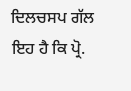ਦਿਲਚਸਪ ਗੱਲ ਇਹ ਹੈ ਕਿ ਪ੍ਰੋ.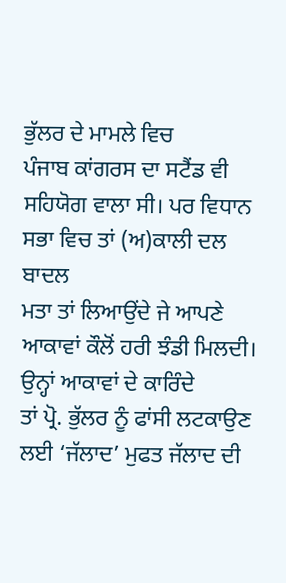ਭੁੱਲਰ ਦੇ ਮਾਮਲੇ ਵਿਚ
ਪੰਜਾਬ ਕਾਂਗਰਸ ਦਾ ਸਟੈਂਡ ਵੀ ਸਹਿਯੋਗ ਵਾਲਾ ਸੀ। ਪਰ ਵਿਧਾਨ ਸਭਾ ਵਿਚ ਤਾਂ (ਅ)ਕਾਲੀ ਦਲ ਬਾਦਲ
ਮਤਾ ਤਾਂ ਲਿਆਉਂਦੇ ਜੇ ਆਪਣੇ ਆਕਾਵਾਂ ਕੌਲੋਂ ਹਰੀ ਝੰਡੀ ਮਿਲਦੀ। ਉਨ੍ਹਾਂ ਆਕਾਵਾਂ ਦੇ ਕਾਰਿੰਦੇ
ਤਾਂ ਪ੍ਰੋ. ਭੁੱਲਰ ਨੂੰ ਫਾਂਸੀ ਲਟਕਾਉਣ ਲਈ ‘ਜੱਲਾਦ’ ਮੁਫਤ ਜੱਲਾਦ ਦੀ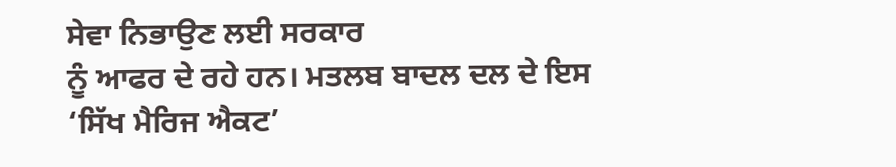ਸੇਵਾ ਨਿਭਾਉਣ ਲਈ ਸਰਕਾਰ
ਨੂੰ ਆਫਰ ਦੇ ਰਹੇ ਹਨ। ਮਤਲਬ ਬਾਦਲ ਦਲ ਦੇ ਇਸ ‘ਸਿੱਖ ਮੈਰਿਜ ਐਕਟ’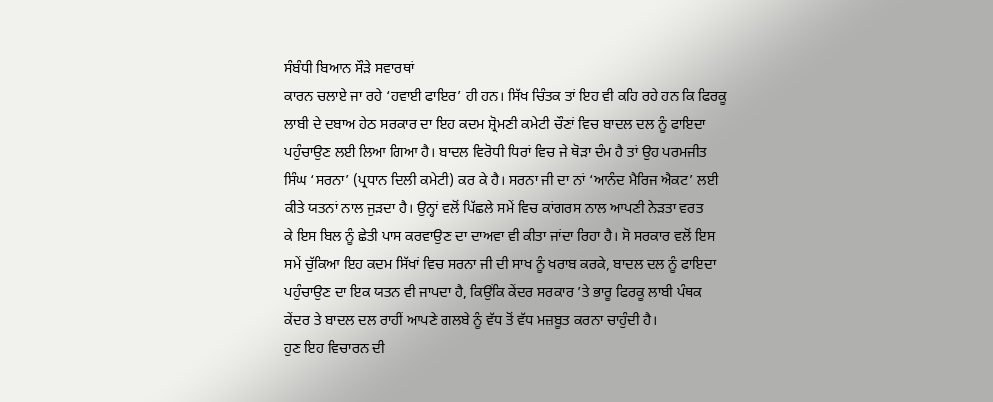ਸੰਬੰਧੀ ਬਿਆਨ ਸੌੜੇ ਸਵਾਰਥਾਂ
ਕਾਰਨ ਚਲਾਏ ਜਾ ਰਹੇ ‘ਹਵਾਈ ਫਾਇਰ’ ਹੀ ਹਨ। ਸਿੱਖ ਚਿੰਤਕ ਤਾਂ ਇਹ ਵੀ ਕਹਿ ਰਹੇ ਹਨ ਕਿ ਫਿਰਕੂ
ਲਾਬੀ ਦੇ ਦਬਾਅ ਹੇਠ ਸਰਕਾਰ ਦਾ ਇਹ ਕਦਮ ਸ਼੍ਰੋਮਣੀ ਕਮੇਟੀ ਚੌਣਾਂ ਵਿਚ ਬਾਦਲ ਦਲ ਨੂੰ ਫਾਇਦਾ
ਪਹੁੰਚਾਉਣ ਲਈ ਲਿਆ ਗਿਆ ਹੈ। ਬਾਦਲ ਵਿਰੋਧੀ ਧਿਰਾਂ ਵਿਚ ਜੇ ਥੋੜਾ ਦੰਮ ਹੈ ਤਾਂ ਉਹ ਪਰਮਜੀਤ
ਸਿੰਘ ‘ਸਰਨਾ’ (ਪ੍ਰਧਾਨ ਦਿਲੀ ਕਮੇਟੀ) ਕਰ ਕੇ ਹੈ। ਸਰਨਾ ਜੀ ਦਾ ਨਾਂ ‘ਆਨੰਦ ਮੈਰਿਜ ਐਕਟ’ ਲਈ
ਕੀਤੇ ਯਤਨਾਂ ਨਾਲ ਜੁੜਦਾ ਹੈ। ਉਨ੍ਹਾਂ ਵਲੋਂ ਪਿੱਛਲੇ ਸਮੇਂ ਵਿਚ ਕਾਂਗਰਸ ਨਾਲ ਆਪਣੀ ਨੇੜਤਾ ਵਰਤ
ਕੇ ਇਸ ਬਿਲ ਨੂੰ ਛੇਤੀ ਪਾਸ ਕਰਵਾਉਣ ਦਾ ਦਾਅਵਾ ਵੀ ਕੀਤਾ ਜਾਂਦਾ ਰਿਹਾ ਹੈ। ਸੋ ਸਰਕਾਰ ਵਲੋਂ ਇਸ
ਸਮੇਂ ਚੁੱਕਿਆ ਇਹ ਕਦਮ ਸਿੱਖਾਂ ਵਿਚ ਸਰਨਾ ਜੀ ਦੀ ਸਾਖ ਨੂੰ ਖਰਾਬ ਕਰਕੇ, ਬਾਦਲ ਦਲ ਨੂੰ ਫਾਇਦਾ
ਪਹੁੰਚਾਉਣ ਦਾ ਇਕ ਯਤਨ ਵੀ ਜਾਪਦਾ ਹੈ, ਕਿਉਂਕਿ ਕੇਂਦਰ ਸਰਕਾਰ ’ਤੇ ਭਾਰੂ ਫਿਰਕੂ ਲਾਬੀ ਪੰਥਕ
ਕੇਂਦਰ ਤੇ ਬਾਦਲ ਦਲ ਰਾਹੀਂ ਆਪਣੇ ਗਲਬੇ ਨੂੰ ਵੱਧ ਤੋਂ ਵੱਧ ਮਜ਼ਬੂਤ ਕਰਨਾ ਚਾਹੁੰਦੀ ਹੈ।
ਹੁਣ ਇਹ ਵਿਚਾਰਨ ਦੀ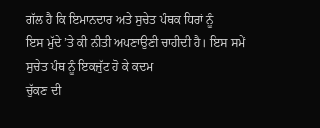ਗੱਲ ਹੈ ਕਿ ਇਮਾਨਦਾਰ ਅਤੇ ਸੁਚੇਤ ਪੰਥਕ ਧਿਰਾਂ ਨੂੰ
ਇਸ ਮੁੱਦੇ ’ਤੇ ਕੀ ਨੀਤੀ ਅਪਣਾਉਣੀ ਚਾਹੀਦੀ ਹੈ। ਇਸ ਸਮੇਂ ਸੁਚੇਤ ਪੰਥ ਨੂੰ ਇਕਜੁੱਟ ਹੋ ਕੇ ਕਦਮ
ਚੁੱਕਣ ਦੀ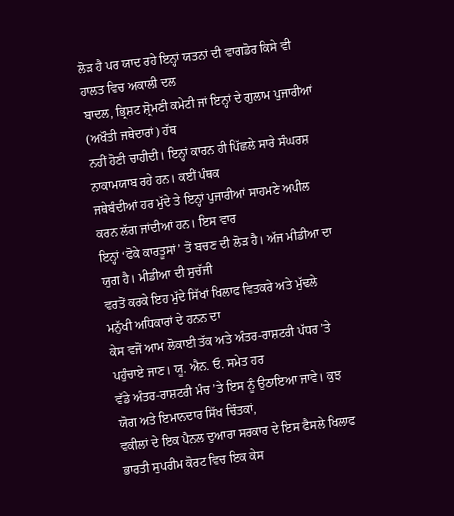ਲੋੜ ਹੈ ਪਰ ਯਾਦ ਰਹੇ ਇਨ੍ਹਾਂ ਯਤਨਾਂ ਦੀ ਵਾਗਡੋਰ ਕਿਸੇ ਵੀ ਹਾਲਤ ਵਿਚ ਅਕਾਲੀ ਦਲ
ਬਾਦਲ, ਭ੍ਰਿਸ਼ਟ ਸ਼੍ਰੋਮਣੀ ਕਮੇਟੀ ਜਾਂ ਇਨ੍ਹਾਂ ਦੇ ਗੁਲਾਮ ਪੁਜਾਰੀਆਂ (ਅਖੌਤੀ ਜਥੇਦਾਰਾਂ) ਹੱਥ
ਨਹੀਂ ਹੋਣੀ ਚਾਹੀਦੀ। ਇਨ੍ਹਾਂ ਕਾਰਨ ਹੀ ਪਿੱਛਲੇ ਸਾਰੇ ਸੰਘਰਸ਼ ਨਾਕਾਮਯਾਬ ਰਹੇ ਹਨ। ਕਈਂ ਪੰਥਕ
ਜਥੇਬੰਦੀਆਂ ਹਰ ਮੁੱਦੇ ਤੇ ਇਨ੍ਹਾਂ ਪੁਜਾਰੀਆਂ ਸਾਹਮਣੇ ਅਪੀਲ ਕਰਨ ਲੱਗ ਜਾਂਦੀਆਂ ਹਨ। ਇਸ ਵਾਰ
ਇਨ੍ਹਾਂ ‘ਫੋਕੇ ਕਾਰਤੂਸਾਂ’ ਤੋਂ ਬਚਣ ਦੀ ਲੋੜ ਹੈ। ਅੱਜ ਮੀਡੀਆ ਦਾ ਯੁਗ ਹੈ। ਮੀਡੀਆ ਦੀ ਸੁਚੱਜੀ
ਵਰਤੋਂ ਕਰਕੇ ਇਹ ਮੁੱਦੇ ਸਿੱਖਾਂ ਖਿਲਾਫ ਵਿਤਕਰੇ ਅਤੇ ਮੁੱਢਲੇ ਮਨੁੱਖੀ ਅਧਿਕਾਰਾਂ ਦੇ ਹਨਨ ਦਾ
ਕੇਸ ਵਜੋਂ ਆਮ ਲੋਕਾਈ ਤੱਕ ਅਤੇ ਅੰਤਰ-ਰਾਸ਼ਟਰੀ ਪੱਧਰ ’ਤੇ ਪਹੁੰਚਾਏ ਜਾਣ। ਯੂ. ਐਨ. ਓ. ਸਮੇਤ ਹਰ
ਵੱਡੇ ਅੰਤਰ-ਰਾਸ਼ਟਰੀ ਮੰਚ ’ਤੇ ਇਸ ਨੂੰ ਉਠਾਇਆ ਜਾਵੇ। ਕੁਝ ਯੋਗ ਅਤੇ ਇਮਾਨਦਾਰ ਸਿੱਖ ਚਿੰਤਕਾਂ,
ਵਕੀਲਾਂ ਦੇ ਇਕ ਪੈਨਲ ਦੁਆਰਾ ਸਰਕਾਰ ਦੇ ਇਸ ਫੈਸਲੇ ਖਿਲਾਫ ਭਾਰਤੀ ਸੁਪਰੀਮ ਕੋਰਟ ਵਿਚ ਇਕ ਕੇਸ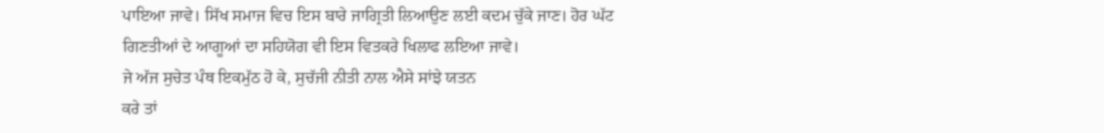ਪਾਇਆ ਜਾਵੇ। ਸਿੱਖ ਸਮਾਜ ਵਿਚ ਇਸ ਬਾਰੇ ਜਾਗ੍ਰਿਤੀ ਲਿਆਉਣ ਲਈ ਕਦਮ ਚੁੱਕੇ ਜਾਣ। ਹੋਰ ਘੱਟ
ਗਿਣਤੀਆਂ ਦੇ ਆਗੂਆਂ ਦਾ ਸਹਿਯੋਗ ਵੀ ਇਸ ਵਿਤਕਰੇ ਖਿਲਾਫ ਲਇਆ ਜਾਵੇ।
ਜੇ ਅੱਜ ਸੁਚੇਤ ਪੰਥ ਇਕਮੁੱਠ ਹੋ ਕੇ, ਸੁਚੱਜੀ ਨੀਤੀ ਨਾਲ ਐਸੇ ਸਾਂਝੇ ਯਤਨ
ਕਰੇ ਤਾਂ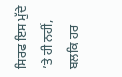ਸਿਰਫ ਇਸ ਮੁੱਦੇ ’ਤੇ ਹੀ ਨਹੀਂ, ਬਲਕਿ ਹਰ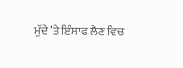ਮੁੱਦੇ ’ਤੇ ਇੰਸਾਫ ਲੈਣ ਵਿਚ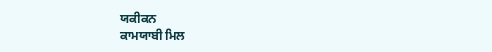ਯਕੀਕਨ
ਕਾਮਯਾਬੀ ਮਿਲ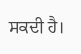ਸਕਦੀ ਹੈ।